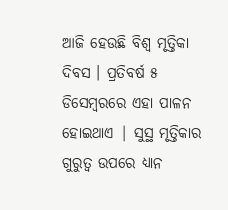ଆଜି ହେଉଛି ବିଶ୍ବ ମୃତ୍ତିକା ଦିବସ । ପ୍ରତିବର୍ଷ ୫ ଡିସେମ୍ବରରେ ଏହା ପାଳନ ହୋଇଥାଏ | ସୁସ୍ଥ ମୃତ୍ତିକାର ଗୁରୁତ୍ବ ଉପରେ ଧ୍ୟାନ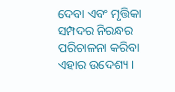ଦେବା ଏବଂ ମୃତ୍ତିକା ସମ୍ପଦର ନିରନ୍ଧର ପରିଚାଳନା କରିବା ଏହାର ଉଦେଶ୍ୟ ।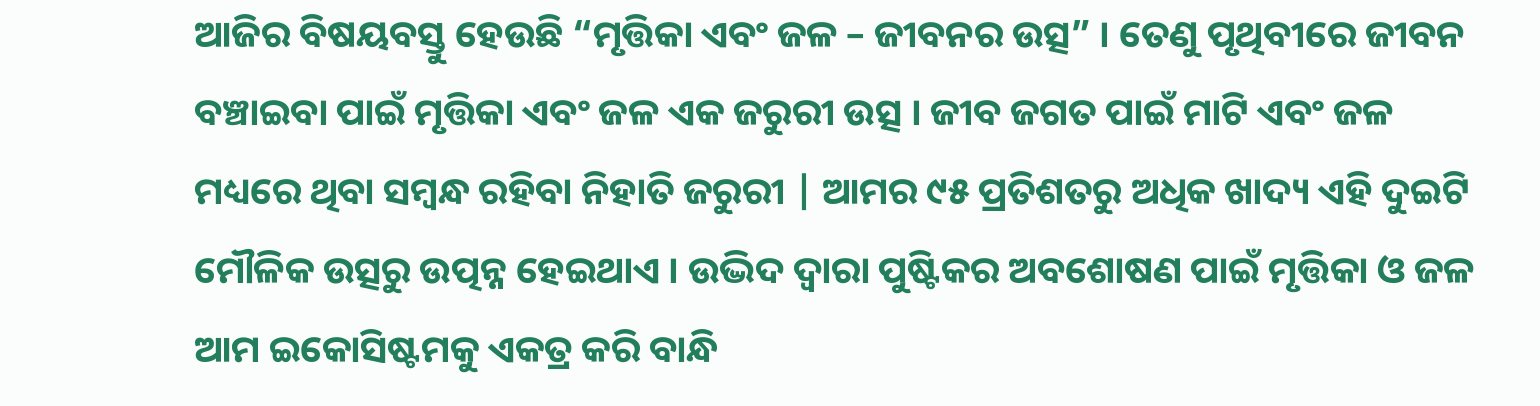ଆଜିର ବିଷୟବସ୍ତୁ ହେଉଛି “ମୃତ୍ତିକା ଏବଂ ଜଳ – ଜୀବନର ଉତ୍ସ” । ତେଣୁ ପୃଥିବୀରେ ଜୀବନ ବଞ୍ଚାଇବା ପାଇଁ ମୃତ୍ତିକା ଏବଂ ଜଳ ଏକ ଜରୁରୀ ଉତ୍ସ । ଜୀବ ଜଗତ ପାଇଁ ମାଟି ଏବଂ ଜଳ ମଧ୍ୟରେ ଥିବା ସମ୍ବନ୍ଧ ରହିବା ନିହାତି ଜରୁରୀ | ଆମର ୯୫ ପ୍ରତିଶତରୁ ଅଧିକ ଖାଦ୍ୟ ଏହି ଦୁଇଟି ମୌଳିକ ଉତ୍ସରୁ ଉତ୍ପନ୍ନ ହେଇଥାଏ । ଉଦ୍ଭିଦ ଦ୍ୱାରା ପୁଷ୍ଟିକର ଅବଶୋଷଣ ପାଇଁ ମୃତ୍ତିକା ଓ ଜଳ ଆମ ଇକୋସିଷ୍ଟମକୁ ଏକତ୍ର କରି ବାନ୍ଧି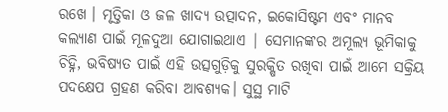ରଖେ । ମୃତ୍ତିକା ଓ ଜଳ ଖାଦ୍ୟ ଉତ୍ପାଦନ, ଇକୋସିଷ୍ଟମ ଏବଂ ମାନବ କଲ୍ୟାଣ ପାଇଁ ମୂଳଦୁଆ ଯୋଗାଇଥାଏ | ସେମାନଙ୍କର ଅମୂଲ୍ୟ ଭୂମିକାକୁ ଚିହ୍ନି, ଭବିଷ୍ୟତ ପାଇଁ ଏହି ଉତ୍ସଗୁଡ଼ିକୁ ସୁରକ୍ଷିତ ରଖିବା ପାଇଁ ଆମେ ସକ୍ରିୟ ପଦକ୍ଷେପ ଗ୍ରହଣ କରିବା ଆବଶ୍ୟକ। ସୁସ୍ଥ ମାଟି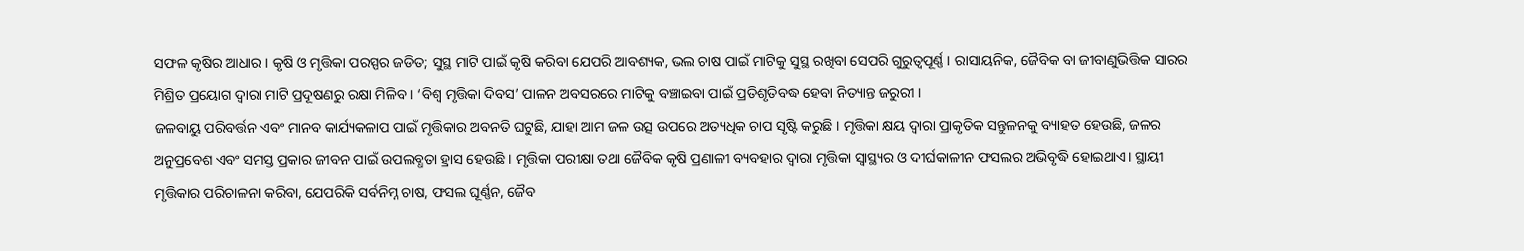ସଫଳ କୃଷିର ଆଧାର। କୃଷି ଓ ମୃତ୍ତିକା ପରସ୍ପର ଜଡିତ; ସୁସ୍ଥ ମାଟି ପାଇଁ କୃଷି କରିବା ଯେପରି ଆବଶ୍ୟକ, ଭଲ ଚାଷ ପାଇଁ ମାଟିକୁ ସୁସ୍ଥ ରଖିବା ସେପରି ଗୁରୁତ୍ୱପୂର୍ଣ୍ଣ । ରାସାୟନିକ, ଜୈବିକ ବା ଜୀବାଣୁଭିତ୍ତିକ ସାରର ମିଶ୍ରିତ ପ୍ରୟୋଗ ଦ୍ୱାରା ମାଟି ପ୍ରଦୂଷଣରୁ ରକ୍ଷା ମିଳିବ । ‘ବିଶ୍ୱ ମୃତ୍ତିକା ଦିବସ’ ପାଳନ ଅବସରରେ ମାଟିକୁ ବଞ୍ଚାଇବା ପାଇଁ ପ୍ରତିଶୃତିବଦ୍ଧ ହେବା ନିତ୍ୟାନ୍ତ ଜରୁରୀ ।
ଜଳବାୟୁ ପରିବର୍ତ୍ତନ ଏବଂ ମାନବ କାର୍ଯ୍ୟକଳାପ ପାଇଁ ମୃତ୍ତିକାର ଅବନତି ଘଟୁଛି, ଯାହା ଆମ ଜଳ ଉତ୍ସ ଉପରେ ଅତ୍ୟଧିକ ଚାପ ସୃଷ୍ଟି କରୁଛି । ମୃତ୍ତିକା କ୍ଷୟ ଦ୍ଵାରା ପ୍ରାକୃତିକ ସନ୍ତୁଳନକୁ ବ୍ୟାହତ ହେଉଛି, ଜଳର ଅନୁପ୍ରବେଶ ଏବଂ ସମସ୍ତ ପ୍ରକାର ଜୀବନ ପାଇଁ ଉପଲବ୍ଧତା ହ୍ରାସ ହେଉଛି । ମୃତ୍ତିକା ପରୀକ୍ଷା ତଥା ଜୈବିକ କୃଷି ପ୍ରଣାଳୀ ବ୍ୟବହାର ଦ୍ୱାରା ମୃତ୍ତିକା ସ୍ୱାସ୍ଥ୍ୟର ଓ ଦୀର୍ଘକାଳୀନ ଫସଲର ଅଭିବୃଦ୍ଧି ହୋଇଥାଏ। ସ୍ଥାୟୀ ମୃତ୍ତିକାର ପରିଚାଳନା କରିବା, ଯେପରିକି ସର୍ବନିମ୍ନ ଚାଷ, ଫସଲ ଘୂର୍ଣ୍ଣନ, ଜୈବ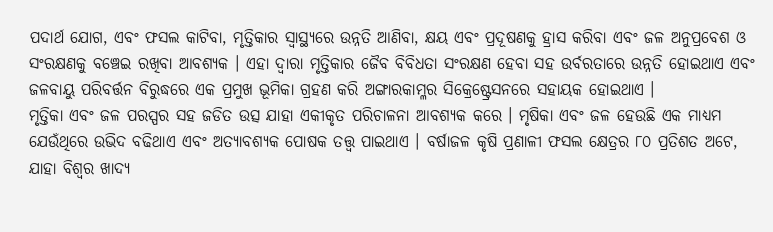ପଦାର୍ଥ ଯୋଗ, ଏବଂ ଫସଲ କାଟିବା, ମୃତ୍ତିକାର ସ୍ବାସ୍ଥ୍ୟରେ ଉନ୍ନତି ଆଣିବା, କ୍ଷୟ ଏବଂ ପ୍ରଦୂଷଣକୁ ହ୍ରାସ କରିବା ଏବଂ ଜଳ ଅନୁପ୍ରବେଶ ଓ ସଂରକ୍ଷଣକୁ ବଞ୍ଚେଇ ରଖିବା ଆବଶ୍ୟକ । ଏହା ଦ୍ବାରା ମୃତ୍ତିକାର ଜୈବ ବିବିଧତା ସଂରକ୍ଷଣ ହେବା ସହ ଉର୍ବରତାରେ ଉନ୍ନତି ହୋଇଥାଏ ଏବଂ ଜଳବାୟୁ ପରିବର୍ତ୍ତନ ବିରୁଦ୍ଧରେ ଏକ ପ୍ରମୁଖ ଭୂମିକା ଗ୍ରହଣ କରି ଅଙ୍ଗାରକାମ୍ଳର ସିକ୍ରେଷ୍ଟ୍ରେସନରେ ସହାୟକ ହୋଇଥାଏ ।
ମୃତ୍ତିକା ଏବଂ ଜଳ ପରସ୍ପର ସହ ଜଡିତ ଉତ୍ସ ଯାହା ଏକୀକୃତ ପରିଚାଳନା ଆବଶ୍ୟକ କରେ । ମୃଷିକା ଏବଂ ଜଳ ହେଉଛି ଏକ ମାଧ୍ୟମ ଯେଉଁଥିରେ ଉଭିଦ ବଢିଥାଏ ଏବଂ ଅତ୍ୟାବଶ୍ୟକ ପୋଷକ ତତ୍ତ୍ବ ପାଇଥାଏ । ବର୍ଷାଜଳ କୃଷି ପ୍ରଣାଳୀ ଫସଲ କ୍ଷେତ୍ରର ୮୦ ପ୍ରତିଶତ ଅଟେ, ଯାହା ବିଶ୍ୱର ଖାଦ୍ୟ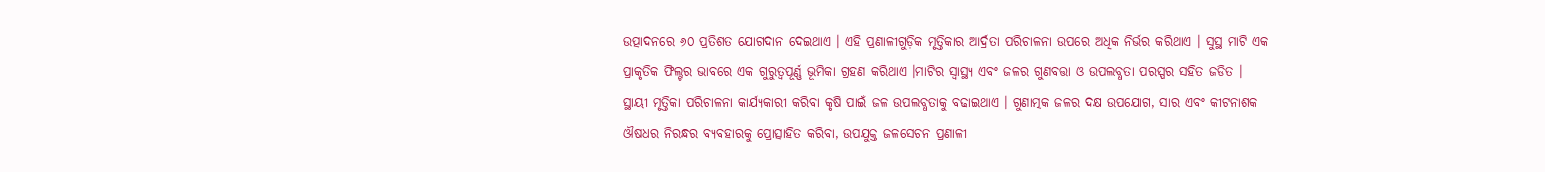ଉତ୍ପାଦନରେ ୬୦ ପ୍ରତିଶତ ଯୋଗଦାନ ଦେଇଥାଏ । ଏହି ପ୍ରଣାଳୀଗୁଡ଼ିକ ମୃତ୍ତିକାର ଆର୍ଦ୍ରତା ପରିଚାଳନା ଉପରେ ଅଧିକ ନିର୍ଭର କରିଥାଏ । ସୁସ୍ଥ ମାଟି ଏକ ପ୍ରାକୃତିକ ଫିଲ୍ଟର ଭାବରେ ଏକ ଗୁରୁତ୍ୱପୂର୍ଣ୍ଣ ଭୂମିକା ଗ୍ରହଣ କରିଥାଏ ।ମାଟିର ସ୍ବାସ୍ଥ୍ୟ ଏବଂ ଜଳର ଗୁଣବତ୍ତା ଓ ଉପଲବ୍ଧତା ପରସ୍ପର ସହିତ ଜଡିତ । ସ୍ଥାୟୀ ମୃତ୍ତିକା ପରିଚାଳନା କାର୍ଯ୍ୟକାରୀ କରିବା କୃଷି ପାଇଁ ଜଳ ଉପଲବ୍ଧତାକୁ ବଢାଇଥାଏ । ଗୁଣାତ୍ମକ ଜଳର ଦକ୍ଷ ଉପଯୋଗ, ସାର ଏବଂ କୀଟନାଶକ ଔଷଧର ନିରନ୍ଧର ବ୍ୟବହାରକୁ ପ୍ରୋତ୍ସାହିତ କରିବା, ଉପଯୁକ୍ତ ଜଳସେଚନ ପ୍ରଣାଳୀ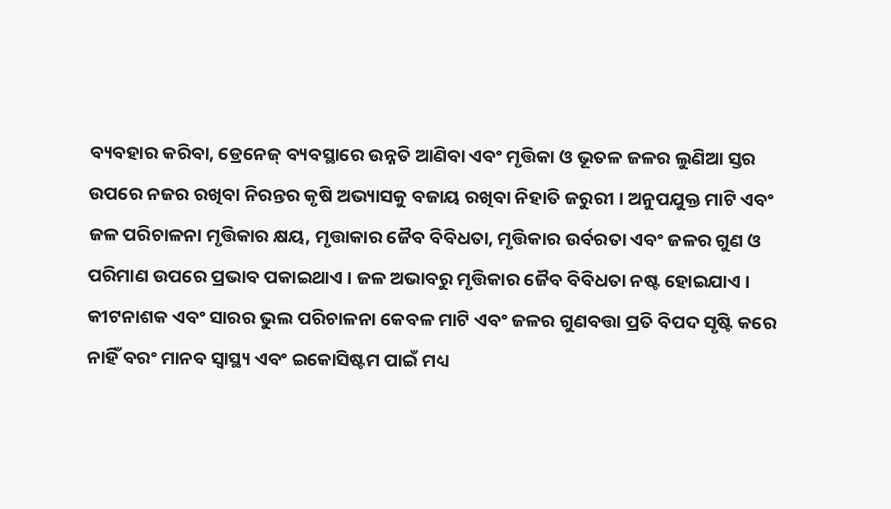ବ୍ୟବହାର କରିବା, ଡ୍ରେନେଜ୍ ବ୍ୟବସ୍ଥାରେ ଉନ୍ନତି ଆଣିବା ଏବଂ ମୃତ୍ତିକା ଓ ଭୂତଳ ଜଳର ଲୁଣିଆ ସ୍ତର ଉପରେ ନଜର ରଖିବା ନିରନ୍ତର କୃଷି ଅଭ୍ୟାସକୁ ବଜାୟ ରଖିବା ନିହାତି ଜରୁରୀ । ଅନୁପଯୁକ୍ତ ମାଟି ଏବଂ ଜଳ ପରିଚାଳନା ମୃତ୍ତିକାର କ୍ଷୟ, ମୃତ୍ତାକାର ଜୈବ ବିବିଧତା, ମୃତ୍ତିକାର ଉର୍ବରତା ଏବଂ ଜଳର ଗୁଣ ଓ ପରିମାଣ ଉପରେ ପ୍ରଭାବ ପକାଇଥାଏ । ଜଳ ଅଭାବରୁ ମୃତ୍ତିକାର ଜୈବ ବିବିଧତା ନଷ୍ଟ ହୋଇଯାଏ । କୀଟନାଶକ ଏବଂ ସାରର ଭୁଲ ପରିଚାଳନା କେବଳ ମାଟି ଏବଂ ଜଳର ଗୁଣବତ୍ତା ପ୍ରତି ବିପଦ ସୃଷ୍ଟି କରେ ନାହିଁ ବରଂ ମାନବ ସ୍ବାସ୍ଥ୍ୟ ଏବଂ ଇକୋସିଷ୍ଟମ ପାଇଁ ମଧ୍ୟ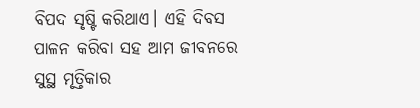ବିପଦ ସୃଷ୍ଟି କରିଥାଏ। ଏହି ଦିବସ ପାଳନ କରିବା ସହ ଆମ ଜୀବନରେ ସୁସ୍ଥ ମୃତ୍ତିକାର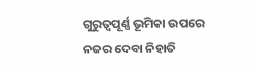ଗୁରୁତ୍ୱପୂର୍ଣ୍ଣ ଭୂମିକା ଉପରେ ନଜର ଦେବା ନିହାତି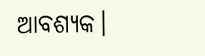ଆବଶ୍ୟକ।